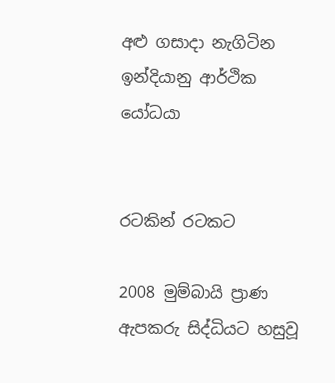අළු ගසාදා නැගිටින ඉන්දියානු ආර්ථික යෝධයා


රටකින් රටකට

2008 මුම්බායි ප්‍රාණ ඇපකරු සිද්ධියට හසුවූ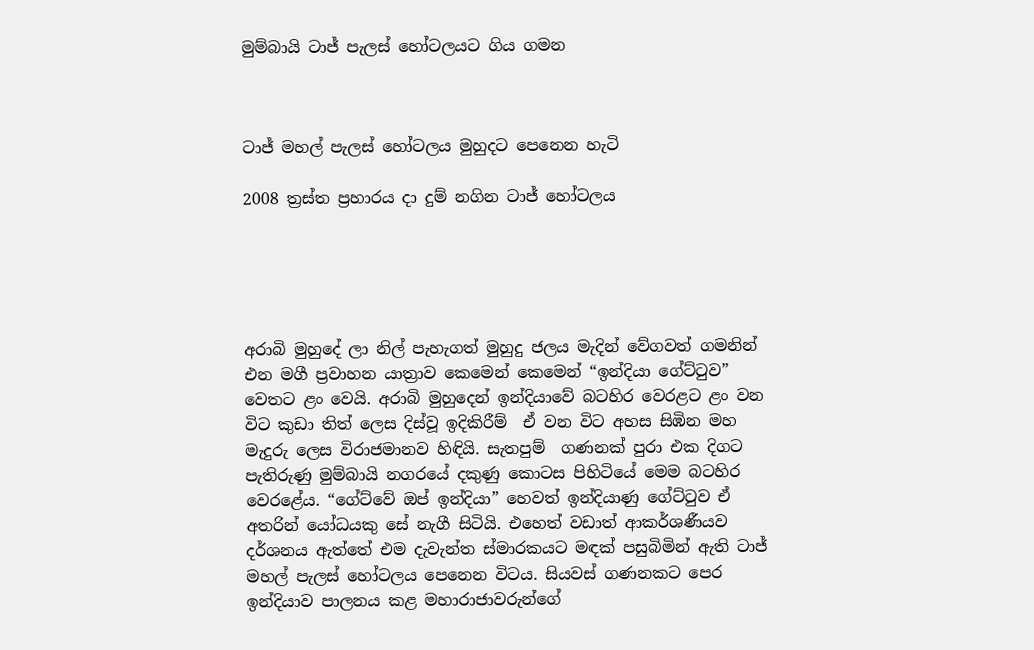මුම්බායි ටාජ් පැලස් හෝටලයට ගිය ගමන



ටාජ් මහල් පැලස් හෝටලය මුහුදට පෙනෙන හැටි

2008 ත්‍රස්ත ප්‍රහාරය දා දුම් නගින ටාජ් හෝටලය





අරාබි මුහුදේ ලා නිල් පැහැගත් මුහුදු ජලය මැදින් වේගවත් ගමනින් එන මගී ප්‍රවාහන යාත්‍රාව කෙමෙන් කෙමෙන් “ඉන්දියා ගේට්ටුව” වෙතට ළං වෙයි. අරාබි මුහුදෙන් ඉන්දියාවේ බටහිර වෙරළට ළං වන විට කුඩා තිත් ලෙස දිස්වූ ඉදිකිරීම්  ඒ වන විට අහස සිඹින මහ මැදුරු ලෙස විරාජමානව හිඳියි. සැතපුම්  ගණනක් පුරා එක දිගට පැතිරුණු මුම්බායි නගරයේ දකුණු කොටස පිහිටියේ මෙම බටහිර වෙරළේය. “ගේට්වේ ඔප් ඉන්දියා” හෙවත් ඉන්දියාණු ගේට්ටුව ඒ අතරින් යෝධයකු සේ නැගී සිටියි. එහෙත් වඩාත් ආකර්ශණීයව දර්ශනය ඇත්තේ එම දැවැන්ත ස්මාරකයට මඳක් පසුබිමින් ඇති ටාජ් මහල් පැලස් හෝටලය පෙනෙන විටය. සියවස් ගණනකට පෙර ඉන්දියාව පාලනය කළ මහාරාජාවරුන්ගේ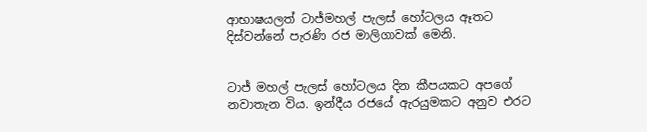ආභාෂයලත් ටාජ්මහල් පැලස් හෝටලය ඈතට දිස්වන්නේ පැරණි රජ මාලිගාවක් මෙනි.


ටාජ් මහල් පැලස් හෝටලය දින කීපයකට අපගේ නවාතැන විය. ඉන්දීය රජයේ ඇරයුමකට අනුව එරට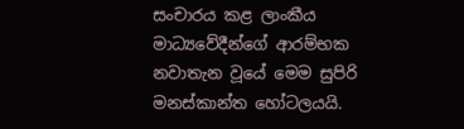සංචාරය කළ ලාංකීය මාධ්‍යවේදීන්ගේ ආරම්භක නවාතැන වූයේ මෙම සුපිරි මනස්කාන්ත හෝටලයයි.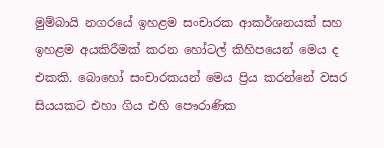මුම්බායි නගරයේ ඉහළම සංචාරක ආකර්ශනයක් සහ ඉහළම අයකිරීමක් කරන හෝටල් කිහිපයෙන් මෙය ද එකකි. බොහෝ සංචාරකයන් මෙය ප්‍රිය කරන්නේ වසර සියයකට එහා ගිය එහි පෞරාණික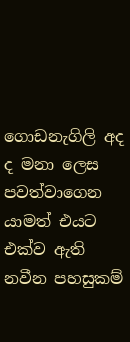ගොඩනැගිලි අද ද මනා ලෙස පවත්වාගෙන යාමත් එයට එක්ව ඇති නවීන පහසුකම්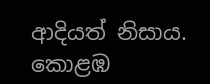ආදියත් නිසාය. කොළඹ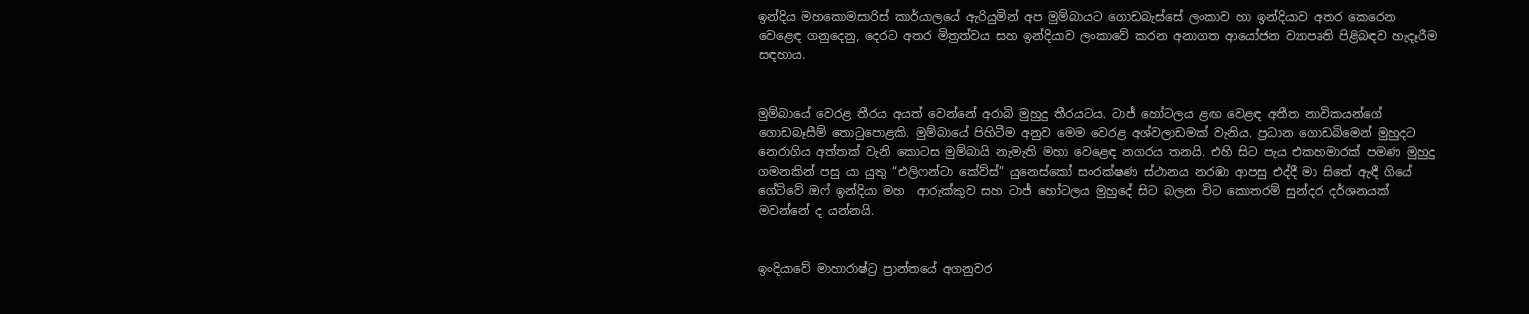ඉන්දිය මහකොමසාරිස් කාර්යාලයේ ඇරියුමින් අප මුම්බායට ගොඩබැස්සේ ලංකාව හා ඉන්දියාව අතර කෙරෙන වෙළෙඳ ගනුදෙනු, දෙරට අතර මිත්‍රත්වය සහ ඉන්දියාව ලංකාවේ කරන අනාගත ආයෝජන ව්‍යාපෘති පිළිබඳව හැදෑරීම සඳහාය.


මුම්බායේ වෙරළ තීරය අයත් වෙන්නේ අරාබි මුහුදු තීරයටය. ටාජ් හෝටලය ළඟ වෙළඳ අතීත නාවිකයන්ගේ ගොඩබෑසීම් තොටුපොළකි. මුම්බායේ පිහිටීම අනුව මෙම වෙරළ අශ්වලාඩමක් වැනිය. ප්‍රධාන ගොඩබිමෙන් මුහුදට නෙරාගිය අත්තක් වැනි කොටස මුම්බායි නැමැති මහා වෙළෙඳ නගරය තනයි. එහි සිට පැය එකහමාරක් පමණ මුහුදු ගමනකින් පසු යා යුතු “එලිෆන්ටා කේව්ස්” යුනෙස්කෝ සංරක්ෂණ ස්ථානය නරඹා ආපසු එද්දී මා සිතේ ඇඳී ගියේ ගේට්වේ ඔෆ් ඉන්දියා මහ  ආරුක්කුව සහ ටාජ් හෝටලය මුහුදේ සිට බලන විට කොතරම් සුන්දර දර්ශනයක් මවන්නේ ද යන්නයි.


ඉංදියාවේ මාහාරාෂ්ට්‍ර ප්‍රාන්තයේ අගනුවර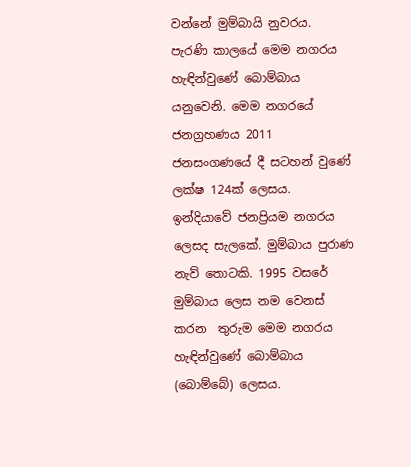වන්නේ මුම්බායි නුවරය. පැරණි කාලයේ මෙම නගරය හැඳින්වුණේ බොම්බාය යනුවෙනි. මෙම නගරයේ ජනග්‍රහණය 2011 ජනසංගණයේ දී සටහන් වුණේ ලක්ෂ 124ක් ලෙසය. ඉන්දියාවේ ජනප්‍රියම නගරය ලෙසද සැලකේ. මුම්බාය පුරාණ නැව් තොටකි. 1995 වසරේ මුම්බාය ලෙස නම වෙනස් කරන  තුරුම මෙම නගරය හැඳින්වුණේ බොම්බාය (බොම්බේ) ලෙසය.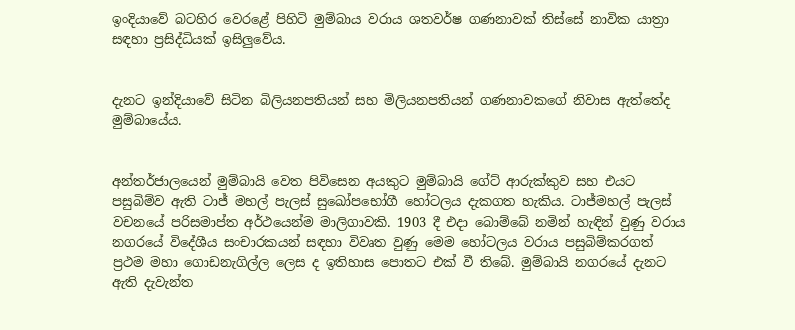ඉංදියාවේ බටහිර වෙරළේ පිහිටි මුම්බාය වරාය ශතවර්ෂ ගණනාවක් තිස්සේ නාවික යාත්‍රා සඳහා ප්‍රසිද්ධියක් ඉසිලුවේය.


දැනට ඉන්දියාවේ සිටින බිලියනපතියන් සහ මිලියනපතියන් ගණනාවකගේ නිවාස ඇත්තේද මුම්බායේය.


අන්තර්ජාලයෙන් මුම්බායි වෙත පිවිසෙන අයකුට මුම්බායි ගේට් ආරුක්කුව සහ එයට පසුබිම්ව ඇති ටාජ් මහල් පැලස් සුඛෝපභෝගී හෝටලය දැකගත හැකිය. ටාජ්මහල් පැලස් වචනයේ පරිසමාප්ත අර්ථයෙන්ම මාලිගාවකි. 1903 දී එදා බොම්බේ නමින් හැඳින් වුණු වරාය නගරයේ විදේශීය සංචාරකයන් සඳහා විවෘත වුණු මෙම හෝටලය වරාය පසුබිම්කරගත් ප්‍රථම මහා ගොඩනැගිල්ල ලෙස ද ඉතිහාස පොතට එක් වී තිබේ. මුම්බායි නගරයේ දැනට ඇති දැවැන්ත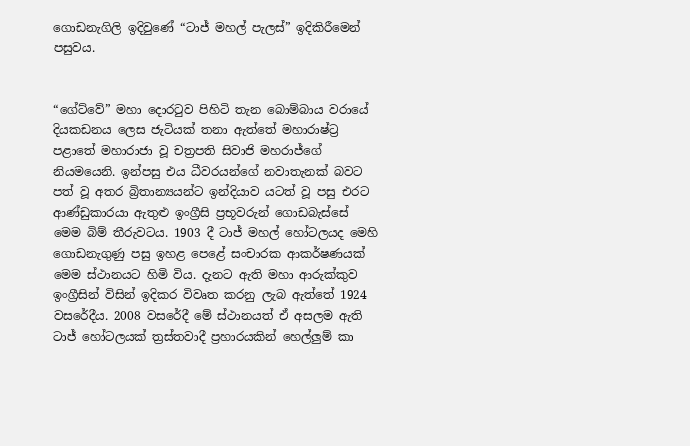ගොඩනැගිලි ඉදිවුණේ “ටාජ් මහල් පැලස්” ඉදිකිරීමෙන් පසුවය.


“ගේට්වේ” මහා දොරටුව පිහිටි තැන බොම්බාය වරායේ දියකඩනය ලෙස ජැටියක් තනා ඇත්තේ මහාරාෂ්ට්‍ර පළාතේ මහාරාජා වූ චත්‍රපති සිවාජි මහරාජ්ගේ නියමයෙනි. ඉන්පසු එය ධීවරයන්ගේ නවාතැනක් බවට පත් වූ අතර බ්‍රිතාන්‍යයන්ට ඉන්දියාව යටත් වූ පසු එරට ආණ්ඩුකාරයා ඇතුළු ඉංග්‍රීසි ප්‍රභූවරුන් ගොඩබැස්සේ මෙම බිම් තීරුවටය. 1903 දී ටාජ් මහල් හෝටලයද මෙහි ගොඩනැගුණු පසු ඉහළ පෙළේ සංචාරක ආකර්ෂණයක් මෙම ස්ථානයට හිමි විය. දැනට ඇති මහා ආරුක්කුව ඉංග්‍රීසින් විසින් ඉදිකර විවෘත කරනු ලැබ ඇත්තේ 1924 වසරේදීය. 2008 වසරේදී මේ ස්ථානයත් ඒ අසලම ඇති ටාජ් හෝටලයක් ත්‍රස්තවාදී ප්‍රහාරයකින් හෙල්ලුම් කා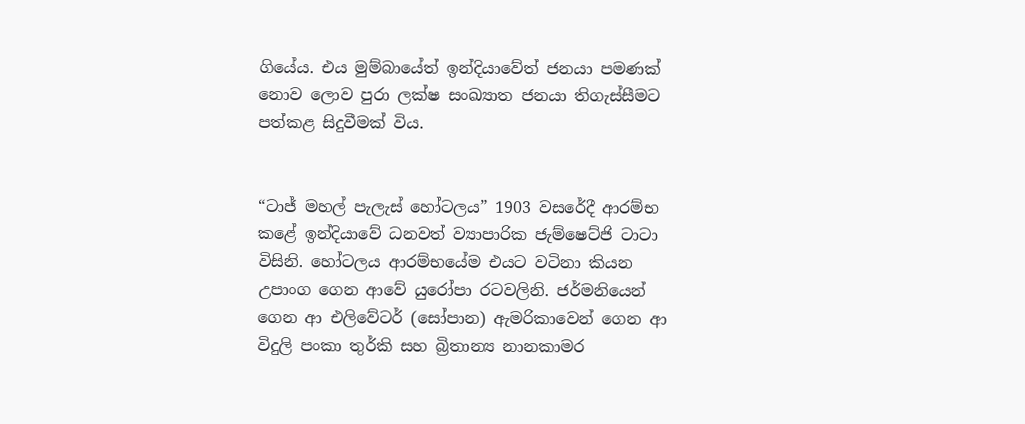ගියේය. එය මුම්බායේත් ඉන්දියාවේත් ජනයා පමණක් නොව ලොව පුරා ලක්ෂ සංඛ්‍යාත ජනයා තිගැස්සීමට පත්කළ සිදුවීමක් විය.


“ටාජ් මහල් පැලැස් හෝටලය” 1903 වසරේදී ආරම්භ කළේ ඉන්දියාවේ ධනවත් ව්‍යාපාරික ජැම්ෂෙට්ජි ටාටා විසිනි. හෝටලය ආරම්භයේම එයට වටිනා කියන උපාංග ගෙන ආවේ යුරෝපා රටවලිනි. ජර්මනියෙන් ගෙන ආ එලිවේටර් (සෝපාන) ඇමරිකාවෙන් ගෙන ආ විදුලි පංකා තුර්කි සහ බ්‍රිතාන්‍ය නානකාමර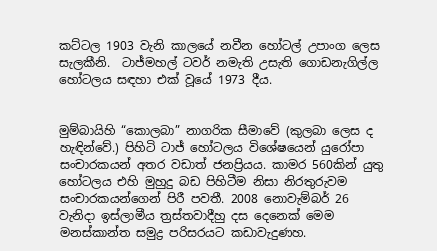කට්ටල 1903 වැනි කාලයේ නවීන හෝටල් උපාංග ලෙස සැලකීනි.  ටාජ්මහල් ටවර් නමැති උසැති ගොඩනැගිල්ල හෝටලය සඳහා එක් වූයේ 1973 දීය.


මුම්බායිහි “කොලබා” නාගරික සීමාවේ (කුලබා ලෙස ද හැඳින්වේ.) පිහිටි ටාජ් හෝටලය විශේෂයෙන් යුරෝපා සංචාරකයන් අතර වඩාත් ජනප්‍රියය. කාමර 560කින් යුතු හෝටලය එහි මුහුදු බඩ පිහිටීම නිසා නිරතුරුවම සංචාරකයන්ගෙන් පිරී පවතී. 2008 නොවැම්බර් 26 වැනිදා ඉස්ලාමීය ත්‍රස්තවාදීහු දස දෙනෙක් මෙම මනස්කාන්ත සමුද්‍ර පරිසරයට කඩාවැදුණහ.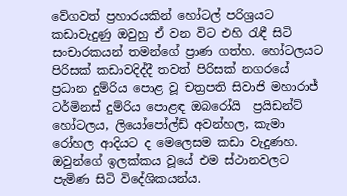වේගවත් ප්‍රහාරයකින් හෝටල් පරිශ්‍රයට කඩාවැදුණු ඔවුහු ඒ වන විට එහි රැඳී සිටි සංචාරකයන් තමන්ගේ ප්‍රාණ ගත්හ. හෝටලයට පිරිසක් කඩාවදිද්දී තවත් පිරිසක් නගරයේ ප්‍රධාන දුම්රිය පොළ වූ චත්‍රපති සිවාජි මහාරාජ් ටර්මිනස් දුම්රිය පොළඳ ඔබරෝයි  ප්‍රයිඩන්ට් හෝටලය, ලියෝපෝල්ඩ් අවන්හල, කැමා රෝහල ආදියට ද මෙලෙසම කඩා වැදුණහ. ඔවුන්ගේ ඉලක්කය වූයේ එම ස්ථානවලට පැමිණ සිටි විදේශිකයන්ය.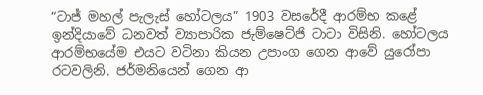“ටාජ් මහල් පැලැස් හෝටලය” 1903 වසරේදී ආරම්භ කළේ ඉන්දියාවේ ධනවත් ව්‍යාපාරික ජැම්ෂෙට්ජි ටාටා විසිනි. හෝටලය ආරම්භයේම එයට වටිනා කියන උපාංග ගෙන ආවේ යුරෝපා රටවලිනි. ජර්මනියෙන් ගෙන ආ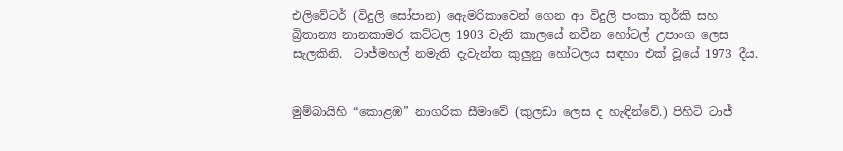එලිවේටර් (විදුලි සෝපාන) ඇෙමරිකාවෙන් ගෙන ආ විදුලි පංකා තුර්කි සහ බ්‍රිතාන්‍ය නානකාමර කට්ටල 1903 වැනි කාලයේ නවීන හෝටල් උපාංග ලෙස සැලකිනි.  ටාජ්මහල් නමැති දැවැන්ත කුලුනු හෝටලය සඳහා එක් වූයේ 1973 දීය.


මුම්බායිහි “කොළඹ” නාගරික සීමාවේ (කුලඩා ලෙස ද හැඳින්වේ.) පිහිටි ටාජ්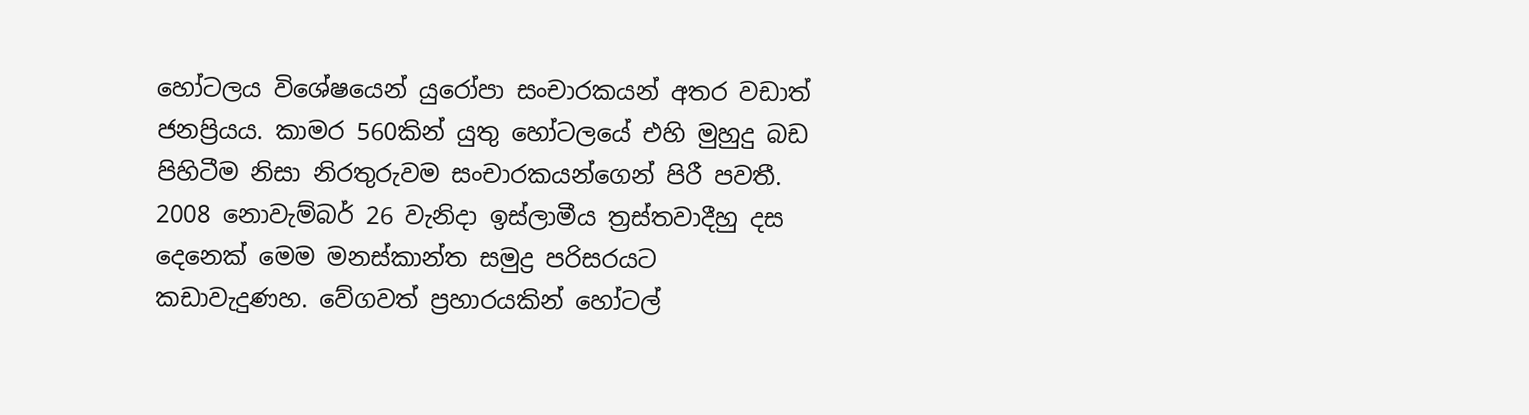හෝටලය විශේෂයෙන් යුරෝපා සංචාරකයන් අතර වඩාත් ජනප්‍රියය. කාමර 560කින් යුතු හෝටලයේ එහි මුහුදු බඩ පිහිටීම නිසා නිරතුරුවම සංචාරකයන්ගෙන් පිරී පවතී. 2008 නොවැම්බර් 26 වැනිදා ඉස්ලාමීය ත්‍රස්තවාදීහු දස දෙනෙක් මෙම මනස්කාන්ත සමුද්‍ර පරිසරයට කඩාවැදුණහ. වේගවත් ප්‍රහාරයකින් හෝටල්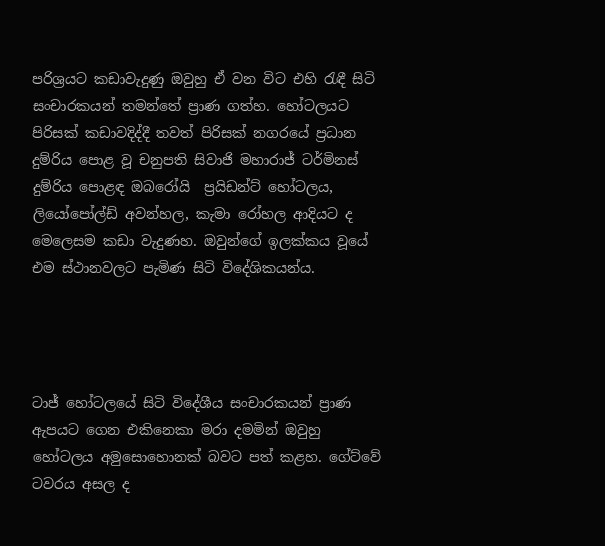පරිශ්‍රයට කඩාවැදුණු ඔවුහු ඒ වන විට එහි රැඳී සිටි සංචාරකයන් තමන්තේ ප්‍රාණ ගත්හ. හෝටලයට පිරිසක් කඩාවදිද්දී තවත් පිරිසක් නගරයේ ප්‍රධාන දුම්රිය පොළ වූ චනුපති සිවාජි මහාරාජ් ටර්මිනස් දුම්රිය පොළඳ ඔබරෝයි  ප්‍රයිඩන්ට් හෝටලය, ලියෝපෝල්ඩ් අවන්හල, කැමා රෝහල ආදියට ද මෙලෙසම කඩා වැදුණහ. ඔවුන්ගේ ඉලක්කය වූයේ එම ස්ථානවලට පැමිණ සිටි විදේශිකයන්ය.




ටාජ් හෝටලයේ සිටි විදේශීය සංචාරකයන් ප්‍රාණ ඇපයට ගෙන එකිනෙකා මරා දමමින් ඔවුහු හෝටලය අමුසොහොනක් බවට පත් කළහ. ගේට්වේ ටවරය අසල ද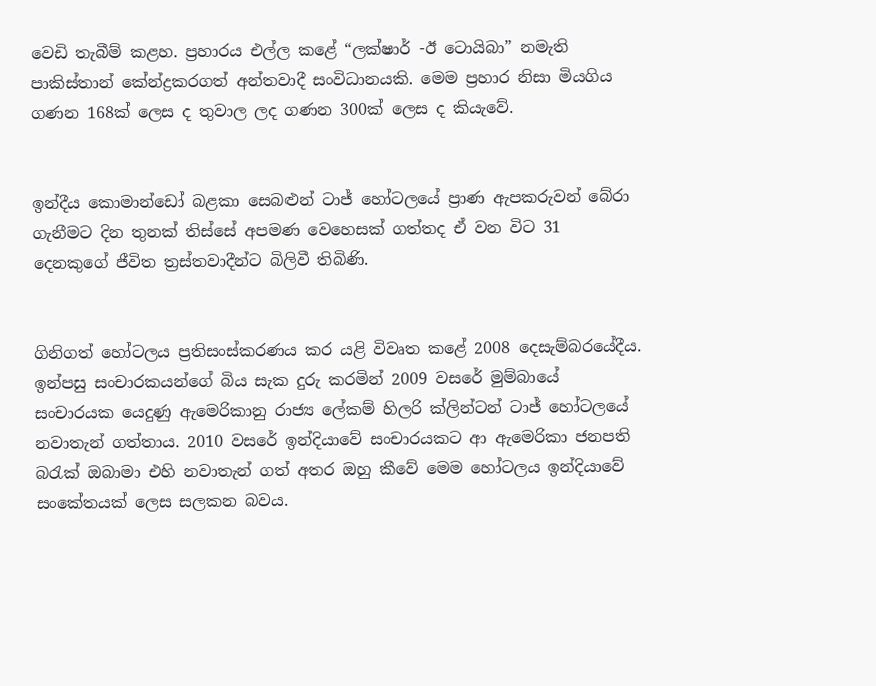වෙඩි තැබීම් කළහ. ප්‍රහාරය එල්ල කළේ “ලක්ෂාර් -ඊ ටොයිබා” නමැති පාකිස්තාන් කේන්ද්‍රකරගත් අන්තවාදී සංවිධානයකි. මෙම ප්‍රහාර නිසා මියගිය ගණන 168ක් ලෙස ද තුවාල ලද ගණන 300ක් ලෙස ද කියැවේ.


ඉන්දීය කොමාන්ඩෝ බළකා සෙබළුන් ටාජ් හෝටලයේ ප්‍රාණ ඇපකරුවන් බේරා ගැනීමට දින තුනක් තිස්සේ අපමණ වෙහෙසක් ගත්තද ඒ වන විට 31 දෙනකුගේ ජීවිත ත්‍රස්තවාදීන්ට බිලිවී තිබිණි.


ගිනිගත් හෝටලය ප්‍රතිසංස්කරණය කර යළි විවෘත කළේ 2008 දෙසැම්බරයේදීය. ඉන්පසු සංචාරකයන්ගේ බිය සැක දුරු කරමින් 2009 වසරේ මුම්බායේ සංචාරයක යෙදුණු ඇමෙරිකානු රාජ්‍ය ලේකම් හිලරි ක්ලින්ටන් ටාජ් හෝටලයේ නවාතැන් ගත්තාය. 2010 වසරේ ඉන්දියාවේ සංචාරයකට ආ ඇමෙරිකා ජනපති බරැක් ඔබාමා එහි නවාතැන් ගත් අතර ඔහු කීවේ මෙම හෝටලය ඉන්දියාවේ සංකේතයක් ලෙස සලකන බවය.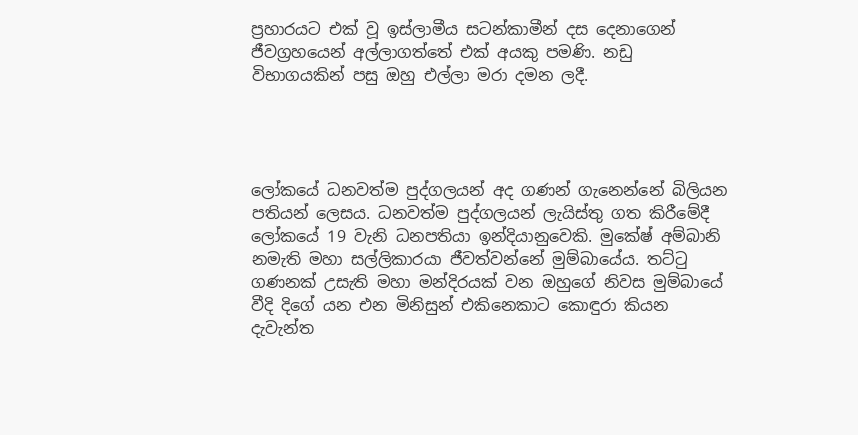ප්‍රහාරයට එක් වූ ඉස්ලාමීය සටන්කාමීන් දස දෙනාගෙන් ජීවග්‍රහයෙන් අල්ලාගත්තේ එක් අයකු පමණි. නඩු විභාගයකින් පසු ඔහු එල්ලා මරා දමන ලදී.




ලෝකයේ ධනවත්ම පුද්ගලයන් අද ගණන් ගැනෙන්නේ බිලියන පතියන් ලෙසය. ධනවත්ම පුද්ගලයන් ලැයිස්තු ගත කිරීමේදී ලෝකයේ 19 වැනි ධනපතියා ඉන්දියානුවෙකි. මුකේෂ් අම්බානි නමැති මහා සල්ලිකාරයා ජීවත්වන්නේ මුම්බායේය. තට්ටු ගණනක් උසැති මහා මන්දිරයක් වන ඔහුගේ නිවස මුම්බායේ වීදි දිගේ යන එන මිනිසුන් එකිනෙකාට කොඳුරා කියන දැවැන්ත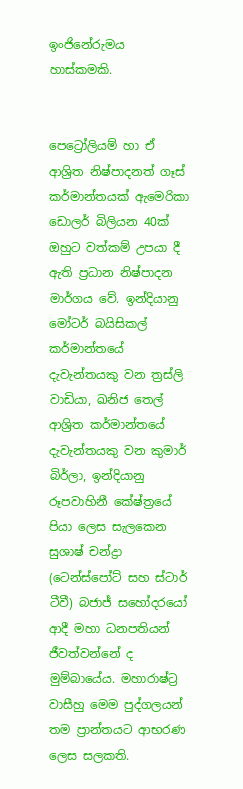ඉංජිනේරුමය හාස්කමකි.


පෙට්‍රෝලියම් හා ඒ ආශ්‍රිත නිෂ්පාදනත් ගෑස් කර්මාන්තයක් ඇමෙරිකා ඩොලර් බිලියන 40ක් ඔහුට වත්කම් උපයා දී ඇති ප්‍රධාන නිෂ්පාදන මාර්ගය වේ. ඉන්දියානු මෝටර් බයිසිකල් කර්මාන්තයේ දැවැන්තයකු වන ත්‍රස්ලි වාඩියා, ඛනිජ තෙල් ආශ්‍රිත කර්මාන්තයේ දැවැන්තයකු වන කුමාර් බිර්ලා, ඉන්දියානු රූපවාහිනී කේෂ්ත්‍රයේ පියා ලෙස සැලකෙන සුශාෂ් චන්ද්‍රා (ටෙන්ස්පෝට් සහ ස්ටාර් ටීවී) බජාජ් සහෝදරයෝ ආදී මහා ධනපතියන් ජීවත්වන්නේ ද මුම්බායේය. මහාරාෂ්ට්‍ර වාසීහු මෙම පුද්ගලයන් තම ප්‍රාන්තයට ආභරණ ලෙස සලකති.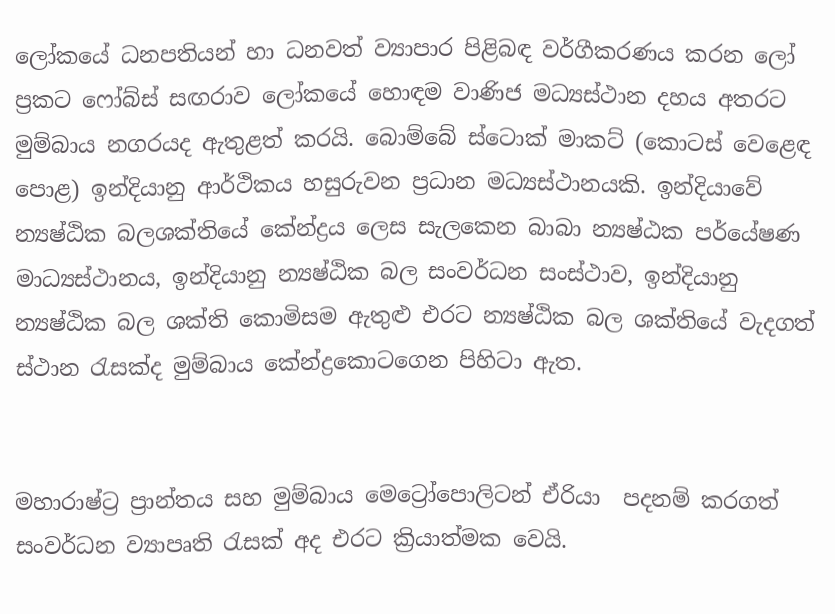ලෝකයේ ධනපතියන් හා ධනවත් ව්‍යාපාර පිළිබඳ වර්ගීකරණය කරන ලෝ ප්‍රකට ෆෝබ්ස් සඟරාව ලෝකයේ හොඳම වාණිජ මධ්‍යස්ථාන දහය අතරට මුම්බාය නගරයද ඇතුළත් කරයි. බොම්බේ ස්ටොක් මාකට් (කොටස් වෙළෙඳ පොළ) ඉන්දියානු ආර්ථිකය හසුරුවන ප්‍රධාන මධ්‍යස්ථානයකි. ඉන්දියාවේ න්‍යෂ්ඨික බලශක්තියේ කේන්ද්‍රය ලෙස සැලකෙන බාබා න්‍යෂ්ඨක පර්යේෂණ මාධ්‍යස්ථානය, ඉන්දියානු න්‍යෂ්ඨික බල සංවර්ධන සංස්ථාව, ඉන්දියානු න්‍යෂ්ඨික බල ශක්ති කොමිසම ඇතුළු එරට න්‍යෂ්ඨික බල ශක්තියේ වැදගත් ස්ථාන රැසක්ද මුම්බාය කේන්ද්‍රකොටගෙන පිහිටා ඇත.


මහාරාෂ්ට්‍ර ප්‍රාන්තය සහ මුම්බාය මෙට්‍රෝපොලිටන් ඒරියා  පදනම් කරගත් සංවර්ධන ව්‍යාපෘති රැසක් අද එරට ක්‍රියාත්මක වෙයි.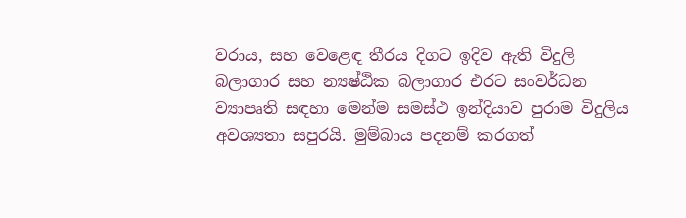වරාය, සහ වෙළෙඳ තීරය දිගට ඉදිව ඇති විදුලි බලාගාර සහ න්‍යෂ්ඨික බලාගාර එරට සංවර්ධන ව්‍යාපෘති සඳහා මෙන්ම සමස්ථ ඉන්දියාව පුරාම විදුලිය අවශ්‍යතා සපුරයි. මුම්බාය පදනම් කරගත්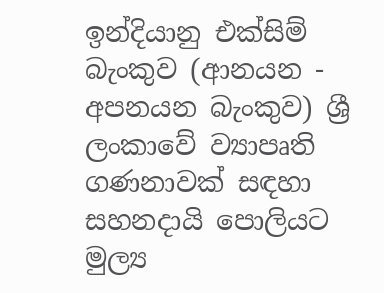ඉන්දියානු එක්සිම් බැංකුව (ආනයන - අපනයන බැංකුව) ශ්‍රී ලංකාවේ ව්‍යාපෘති ගණනාවක් සඳහා සහනදායි පොලියට මුල්‍ය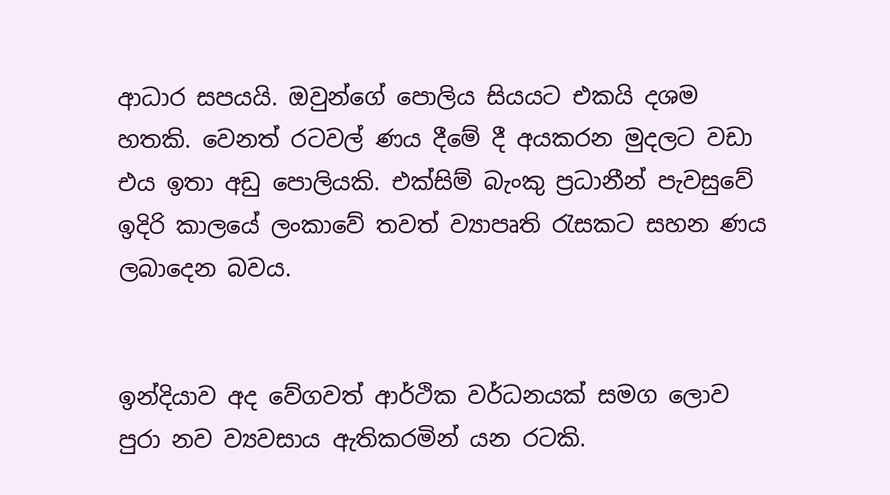ආධාර සපයයි. ඔවුන්ගේ පොලිය සියයට එකයි දශම හතකි. වෙනත් රටවල් ණය දීමේ දී අයකරන මුදලට වඩා එය ඉතා අඩු පොලියකි. එක්සිම් බැංකු ප්‍රධානීන් පැවසුවේ ඉදිරි කාලයේ ලංකාවේ තවත් ව්‍යාපෘති රැසකට සහන ණය ලබාදෙන බවය.


ඉන්දියාව අද වේගවත් ආර්ථික වර්ධනයක් සමග ලොව පුරා නව ව්‍යවසාය ඇතිකරමින් යන රටකි.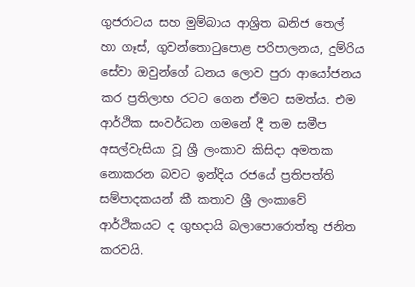ගුජරාටය සහ මුම්බාය ආශ්‍රිත ඛනිජ තෙල් හා ගෑස්, ගුවන්තොටුපොළ පරිපාලනය, දුම්රිය සේවා ඔවුන්ගේ ධනය ලොව පුරා ආයෝජනය කර ප්‍රතිලාභ රටට ගෙන ඒමට සමත්ය. එම ආර්ථික සංවර්ධන ගමනේ දී තම සමීප අසල්වැසියා වූ ශ්‍රී ලංකාව කිසිදා අමතක නොකරන බවට ඉන්දිය රජයේ ප්‍රතිපත්ති සම්පාදකයන් කී කතාව ශ්‍රී ලංකාවේ ආර්ථිකයට ද ගුභදායි බලාපොරොත්තු ජනිත කරවයි.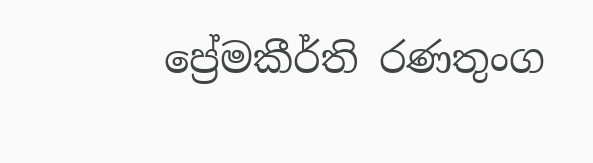ප්‍රේමකීර්ති රණතුංග